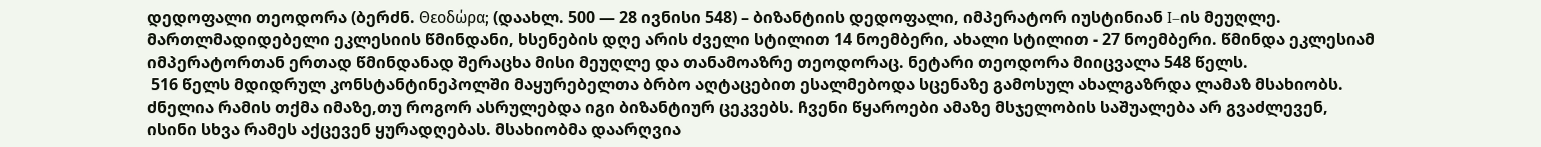დედოფალი თეოდორა (ბერძნ. Θεοδώρα; (დაახლ. 500 — 28 ივნისი 548) – ბიზანტიის დედოფალი, იმპერატორ იუსტინიან I–ის მეუღლე. მართლმადიდებელი ეკლესიის წმინდანი, ხსენების დღე არის ძველი სტილით 14 ნოემბერი, ახალი სტილით - 27 ნოემბერი. წმინდა ეკლესიამ იმპერატორთან ერთად წმინდანად შერაცხა მისი მეუღლე და თანამოაზრე თეოდორაც. ნეტარი თეოდორა მიიცვალა 548 წელს.
 516 წელს მდიდრულ კონსტანტინეპოლში მაყურებელთა ბრბო აღტაცებით ესალმებოდა სცენაზე გამოსულ ახალგაზრდა ლამაზ მსახიობს. ძნელია რამის თქმა იმაზე,თუ როგორ ასრულებდა იგი ბიზანტიურ ცეკვებს. ჩვენი წყაროები ამაზე მსჯელობის საშუალება არ გვაძლევენ, ისინი სხვა რამეს აქცევენ ყურადღებას. მსახიობმა დაარღვია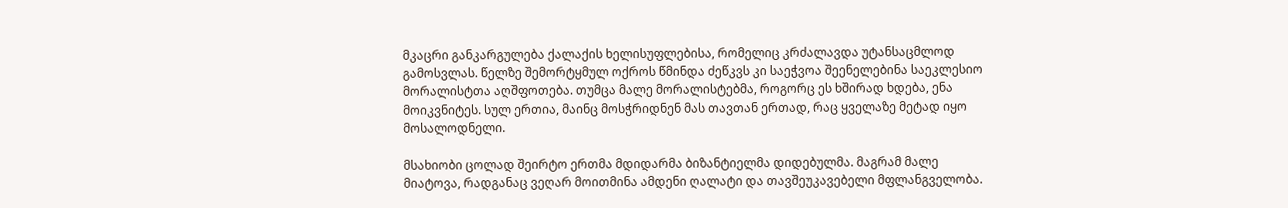მკაცრი განკარგულება ქალაქის ხელისუფლებისა, რომელიც კრძალავდა უტანსაცმლოდ გამოსვლას. წელზე შემორტყმულ ოქროს წმინდა ძეწკვს კი საეჭვოა შეენელებინა საეკლესიო მორალისტთა აღშფოთება. თუმცა მალე მორალისტებმა, როგორც ეს ხშირად ხდება, ენა მოიკვნიტეს. სულ ერთია, მაინც მოსჭრიდნენ მას თავთან ერთად, რაც ყველაზე მეტად იყო მოსალოდნელი.

მსახიობი ცოლად შეირტო ერთმა მდიდარმა ბიზანტიელმა დიდებულმა. მაგრამ მალე მიატოვა, რადგანაც ვეღარ მოითმინა ამდენი ღალატი და თავშეუკავებელი მფლანგველობა.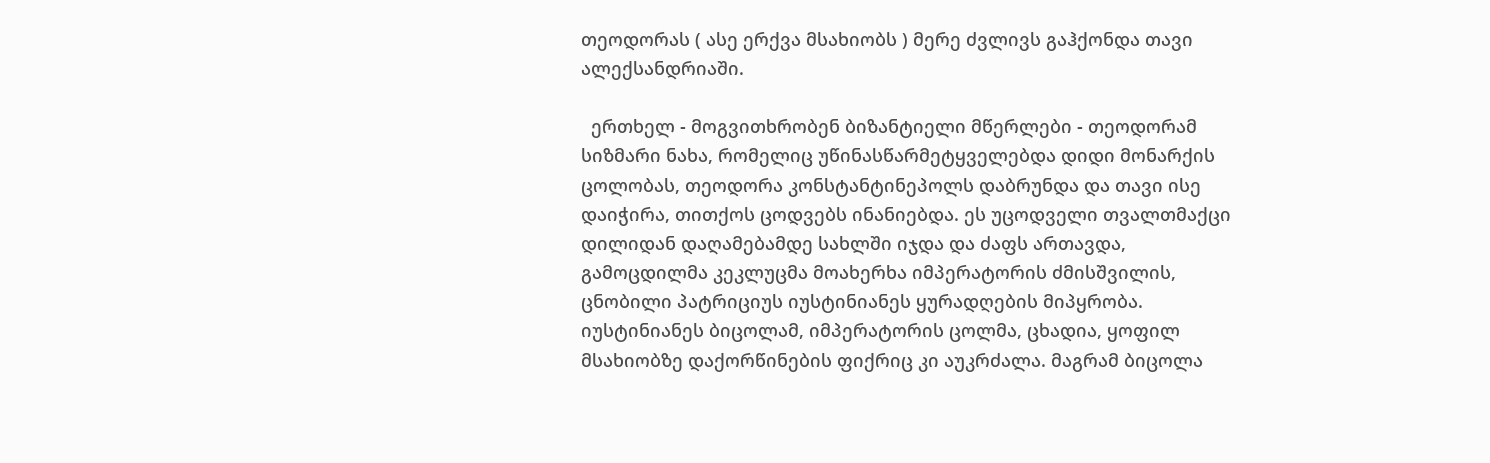თეოდორას ( ასე ერქვა მსახიობს ) მერე ძვლივს გაჰქონდა თავი ალექსანდრიაში.

  ერთხელ - მოგვითხრობენ ბიზანტიელი მწერლები - თეოდორამ სიზმარი ნახა, რომელიც უწინასწარმეტყველებდა დიდი მონარქის ცოლობას, თეოდორა კონსტანტინეპოლს დაბრუნდა და თავი ისე დაიჭირა, თითქოს ცოდვებს ინანიებდა. ეს უცოდველი თვალთმაქცი დილიდან დაღამებამდე სახლში იჯდა და ძაფს ართავდა, გამოცდილმა კეკლუცმა მოახერხა იმპერატორის ძმისშვილის, ცნობილი პატრიციუს იუსტინიანეს ყურადღების მიპყრობა. იუსტინიანეს ბიცოლამ, იმპერატორის ცოლმა, ცხადია, ყოფილ მსახიობზე დაქორწინების ფიქრიც კი აუკრძალა. მაგრამ ბიცოლა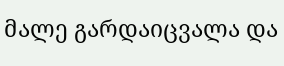მალე გარდაიცვალა და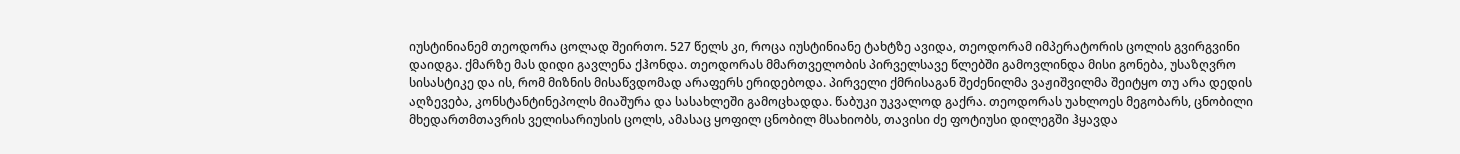იუსტინიანემ თეოდორა ცოლად შეირთო. 527 წელს კი, როცა იუსტინიანე ტახტზე ავიდა, თეოდორამ იმპერატორის ცოლის გვირგვინი დაიდგა. ქმარზე მას დიდი გავლენა ქჰონდა. თეოდორას მმართველობის პირველსავე წლებში გამოვლინდა მისი გონება, უსაზღვრო სისასტიკე და ის, რომ მიზნის მისაწვდომად არაფერს ერიდებოდა. პირველი ქმრისაგან შეძენილმა ვაჟიშვილმა შეიტყო თუ არა დედის აღზევება, კონსტანტინეპოლს მიაშურა და სასახლეში გამოცხადდა. წაბუკი უკვალოდ გაქრა. თეოდორას უახლოეს მეგობარს, ცნობილი მხედართმთავრის ველისარიუსის ცოლს, ამასაც ყოფილ ცნობილ მსახიობს, თავისი ძე ფოტიუსი დილეგში ჰყავდა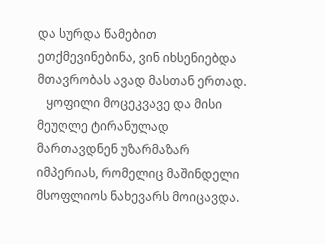და სურდა წამებით ეთქმევინებინა, ვინ იხსენიებდა მთავრობას ავად მასთან ერთად.
   ყოფილი მოცეკვავე და მისი მეუღლე ტირანულად მართავდნენ უზარმაზარ იმპერიას, რომელიც მაშინდელი მსოფლიოს ნახევარს მოიცავდა.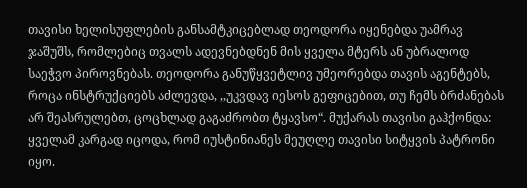თავისი ხელისუფლების განსამტკიცებლად თეოდორა იყენებდა უამრავ ჯაშუშს, რომლებიც თვალს ადევნებდნენ მის ყველა მტერს ან უბრალოდ საეჭვო პიროვნებას. თეოდორა განუწყვეტლივ უმეორებდა თავის აგენტებს, როცა ინსტრუქციებს აძლევდა, ,,უკვდავ იესოს გეფიცებით, თუ ჩემს ბრძანებას არ შეასრულებთ, ცოცხლად გაგაძრობთ ტყავსო“. მუქარას თავისი გაჰქონდა: ყველამ კარგად იცოდა, რომ იუსტინიანეს მეუღლე თავისი სიტყვის პატრონი იყო.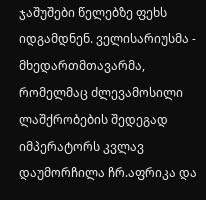ჯაშუშები წელებზე ფეხს იდგამდნენ. ველისარიუსმა - მხედართმთავარმა, რომელმაც ძლევამოსილი ლაშქრობების შედეგად იმპერატორს კვლავ დაუმორჩილა ჩრ.აფრიკა და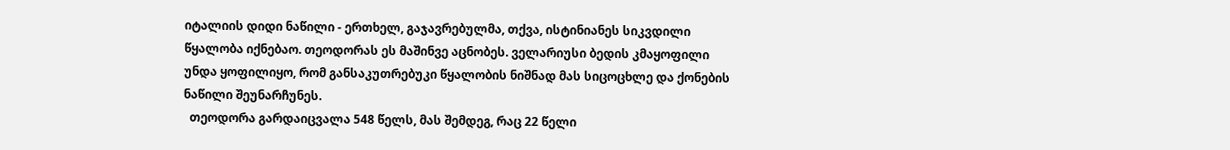იტალიის დიდი ნაწილი - ერთხელ, გაჯავრებულმა, თქვა, ისტინიანეს სიკვდილი წყალობა იქნებაო. თეოდორას ეს მაშინვე აცნობეს. ველარიუსი ბედის კმაყოფილი უნდა ყოფილიყო, რომ განსაკუთრებუკი წყალობის ნიშნად მას სიცოცხლე და ქონების ნაწილი შეუნარჩუნეს.
  თეოდორა გარდაიცვალა 548 წელს, მას შემდეგ, რაც 22 წელი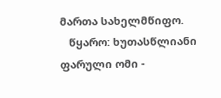მართა სახელმწიფო.
   წყარო: ხუთასწლიანი ფარული ომი -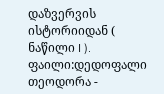დაზვერვის ისტორიიდან ( ნაწილი I ).
ფაილი:დედოფალი თეოდორა -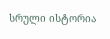სრული ისტორია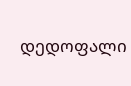დედოფალი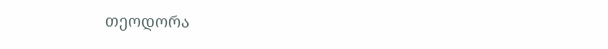თეოდორა